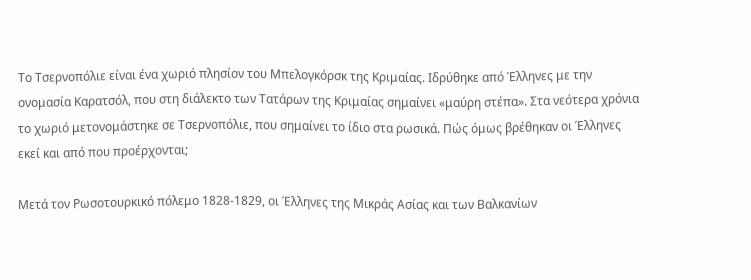Το Τσερνοπόλιε είναι ένα χωριό πλησίον του Μπελογκόρσκ της Κριμαίας. Ιδρύθηκε από Έλληνες με την ονομασία Καρατσόλ, που στη διάλεκτο των Τατάρων της Κριμαίας σημαίνει «μαύρη στέπα». Στα νεότερα χρόνια το χωριό μετονομάστηκε σε Τσερνοπόλιε, που σημαίνει το ίδιο στα ρωσικά. Πώς όμως βρέθηκαν οι Έλληνες εκεί και από που προέρχονται;

Μετά τον Ρωσοτουρκικό πόλεμο 1828-1829, οι Έλληνες της Μικράς Ασίας και των Βαλκανίων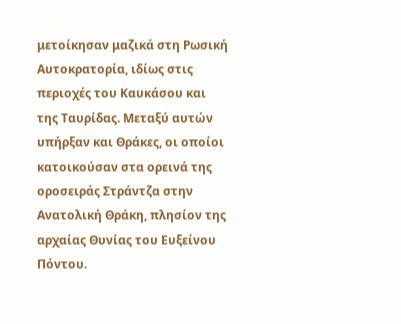μετοίκησαν μαζικά στη Ρωσική Αυτοκρατορία, ιδίως στις περιοχές του Καυκάσου και της Ταυρίδας. Μεταξύ αυτών υπήρξαν και Θράκες, οι οποίοι κατοικούσαν στα ορεινά της οροσειράς Στράντζα στην Ανατολική Θράκη, πλησίον της αρχαίας Θυνίας του Ευξείνου Πόντου.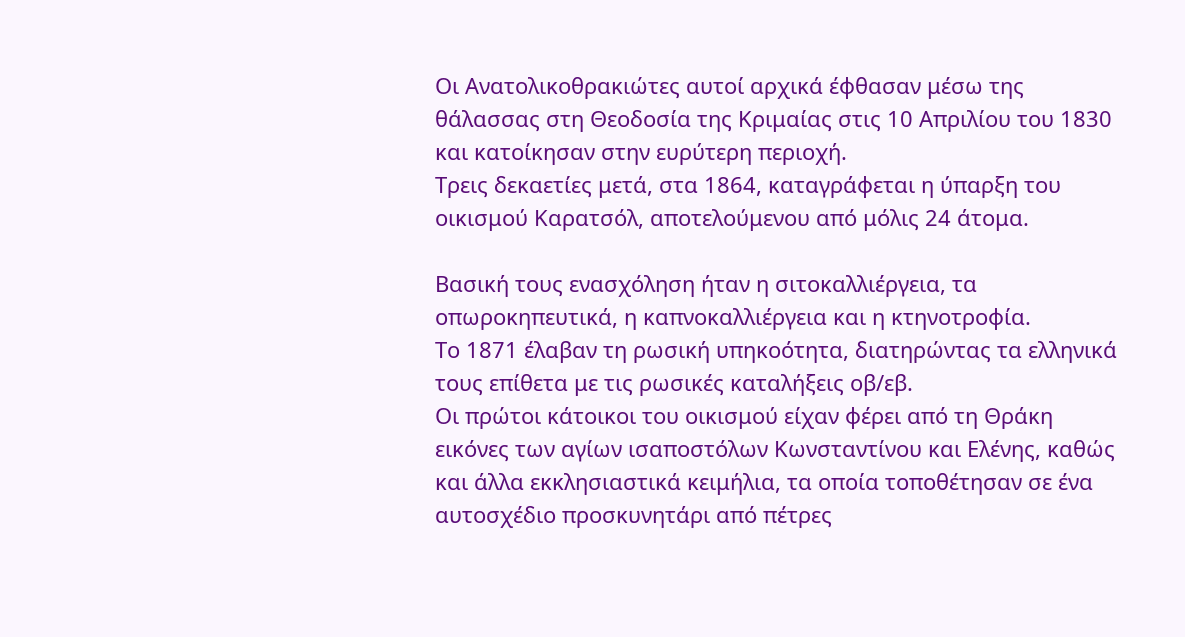Οι Ανατολικοθρακιώτες αυτοί αρχικά έφθασαν μέσω της θάλασσας στη Θεοδοσία της Κριμαίας στις 10 Απριλίου του 1830 και κατοίκησαν στην ευρύτερη περιοχή.
Τρεις δεκαετίες μετά, στα 1864, καταγράφεται η ύπαρξη του οικισμού Καρατσόλ, αποτελούμενου από μόλις 24 άτομα.

Βασική τους ενασχόληση ήταν η σιτοκαλλιέργεια, τα οπωροκηπευτικά, η καπνοκαλλιέργεια και η κτηνοτροφία.
Το 1871 έλαβαν τη ρωσική υπηκοότητα, διατηρώντας τα ελληνικά τους επίθετα με τις ρωσικές καταλήξεις οβ/εβ.
Οι πρώτοι κάτοικοι του οικισμού είχαν φέρει από τη Θράκη εικόνες των αγίων ισαποστόλων Κωνσταντίνου και Ελένης, καθώς και άλλα εκκλησιαστικά κειμήλια, τα οποία τοποθέτησαν σε ένα αυτοσχέδιο προσκυνητάρι από πέτρες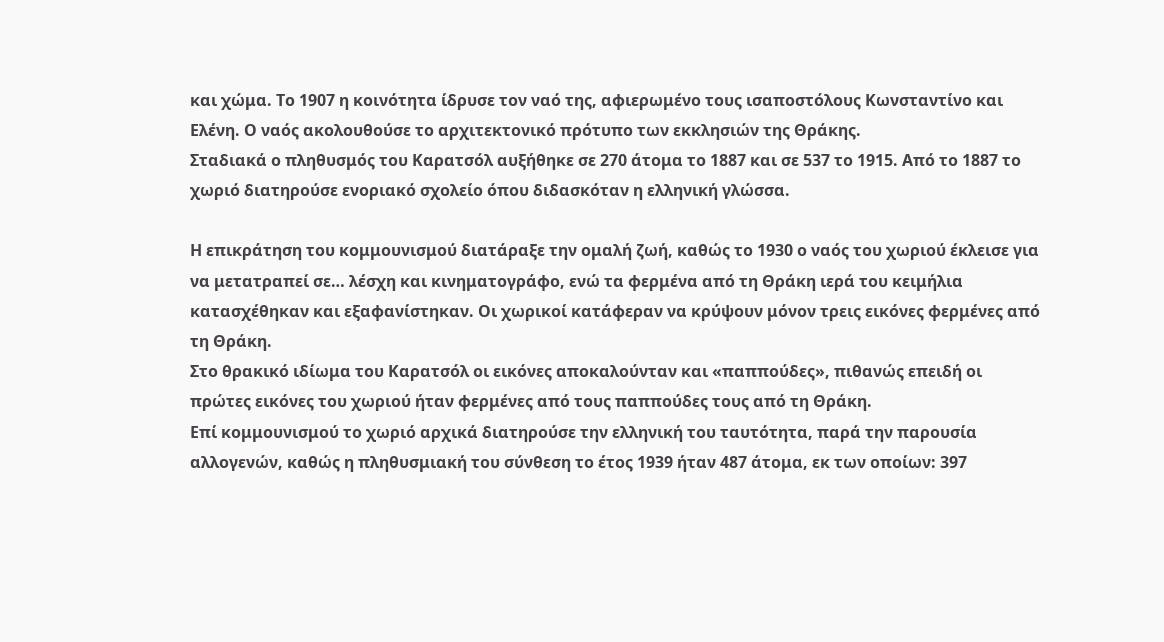και χώμα. Το 1907 η κοινότητα ίδρυσε τον ναό της, αφιερωμένο τους ισαποστόλους Κωνσταντίνο και Ελένη. Ο ναός ακολουθούσε το αρχιτεκτονικό πρότυπο των εκκλησιών της Θράκης.
Σταδιακά ο πληθυσμός του Καρατσόλ αυξήθηκε σε 270 άτομα το 1887 και σε 537 το 1915. Από το 1887 το χωριό διατηρούσε ενοριακό σχολείο όπου διδασκόταν η ελληνική γλώσσα.

Η επικράτηση του κομμουνισμού διατάραξε την ομαλή ζωή, καθώς το 1930 ο ναός του χωριού έκλεισε για να μετατραπεί σε… λέσχη και κινηματογράφο, ενώ τα φερμένα από τη Θράκη ιερά του κειμήλια κατασχέθηκαν και εξαφανίστηκαν. Οι χωρικοί κατάφεραν να κρύψουν μόνον τρεις εικόνες φερμένες από τη Θράκη.
Στο θρακικό ιδίωμα του Καρατσόλ οι εικόνες αποκαλούνταν και «παππούδες», πιθανώς επειδή οι πρώτες εικόνες του χωριού ήταν φερμένες από τους παππούδες τους από τη Θράκη.
Επί κομμουνισμού το χωριό αρχικά διατηρούσε την ελληνική του ταυτότητα, παρά την παρουσία αλλογενών, καθώς η πληθυσμιακή του σύνθεση το έτος 1939 ήταν 487 άτομα, εκ των οποίων: 397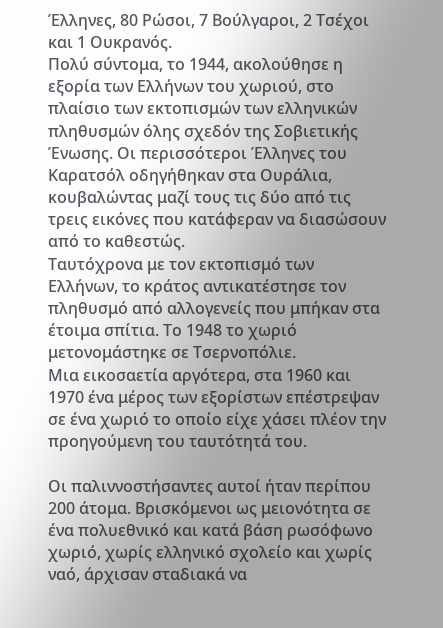Έλληνες, 80 Ρώσοι, 7 Βούλγαροι, 2 Τσέχοι και 1 Ουκρανός.
Πολύ σύντομα, το 1944, ακολούθησε η εξορία των Ελλήνων του χωριού, στο πλαίσιο των εκτοπισμών των ελληνικών πληθυσμών όλης σχεδόν της Σοβιετικής Ένωσης. Οι περισσότεροι Έλληνες του Καρατσόλ οδηγήθηκαν στα Ουράλια, κουβαλώντας μαζί τους τις δύο από τις τρεις εικόνες που κατάφεραν να διασώσουν από το καθεστώς.
Ταυτόχρονα με τον εκτοπισμό των Ελλήνων, το κράτος αντικατέστησε τον πληθυσμό από αλλογενείς που μπήκαν στα έτοιμα σπίτια. Το 1948 το χωριό μετονομάστηκε σε Τσερνοπόλιε.
Μια εικοσαετία αργότερα, στα 1960 και 1970 ένα μέρος των εξορίστων επέστρεψαν σε ένα χωριό το οποίο είχε χάσει πλέον την προηγούμενη του ταυτότητά του.

Οι παλιννοστήσαντες αυτοί ήταν περίπου 200 άτομα. Βρισκόμενοι ως μειονότητα σε ένα πολυεθνικό και κατά βάση ρωσόφωνο χωριό, χωρίς ελληνικό σχολείο και χωρίς ναό, άρχισαν σταδιακά να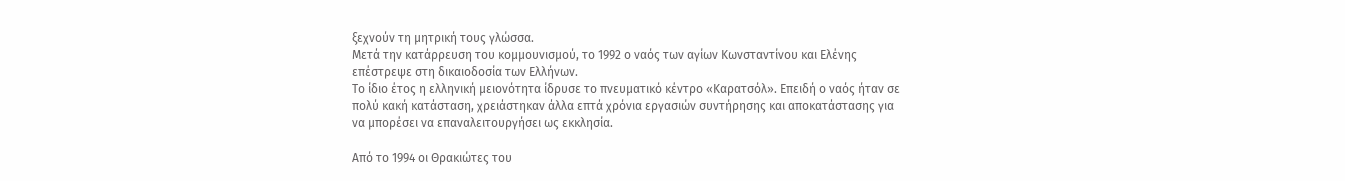ξεχνούν τη μητρική τους γλώσσα.
Μετά την κατάρρευση του κομμουνισμού, το 1992 ο ναός των αγίων Κωνσταντίνου και Ελένης επέστρεψε στη δικαιοδοσία των Ελλήνων.
Το ίδιο έτος η ελληνική μειονότητα ίδρυσε το πνευματικό κέντρο «Καρατσόλ». Επειδή ο ναός ήταν σε πολύ κακή κατάσταση, χρειάστηκαν άλλα επτά χρόνια εργασιών συντήρησης και αποκατάστασης για να μπορέσει να επαναλειτουργήσει ως εκκλησία.

Από το 1994 οι Θρακιώτες του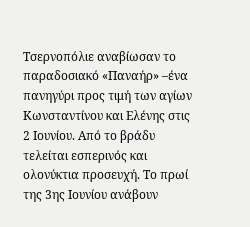Τσερνοπόλιε αναβίωσαν το παραδοσιακό «Παναήρ» –ένα πανηγύρι προς τιμή των αγίων Κωνσταντίνου και Ελένης στις 2 Ιουνίου. Από το βράδυ τελείται εσπερινός και ολονύκτια προσευχή. Το πρωί της 3ης Ιουνίου ανάβουν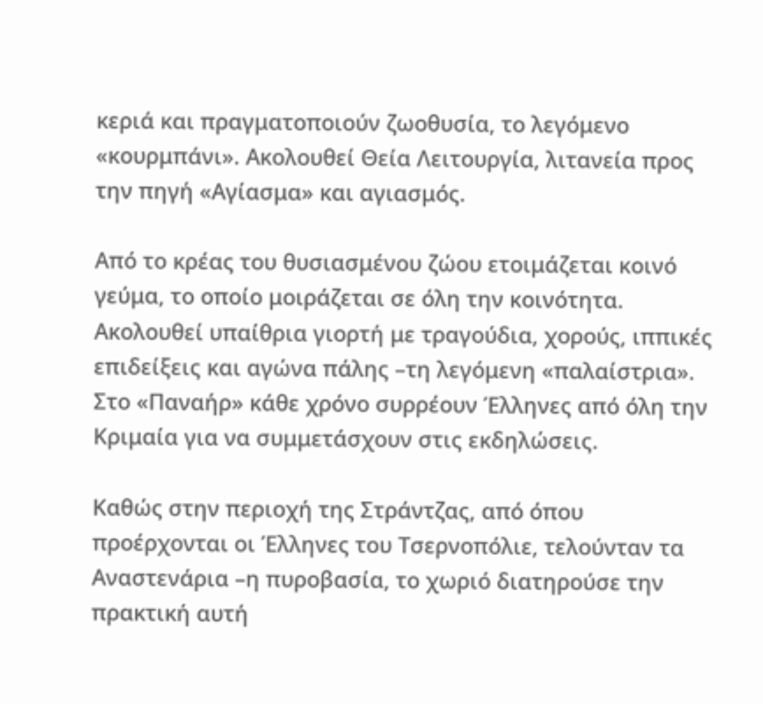κεριά και πραγματοποιούν ζωοθυσία, το λεγόμενο «κουρμπάνι». Ακολουθεί Θεία Λειτουργία, λιτανεία προς την πηγή «Αγίασμα» και αγιασμός.

Από το κρέας του θυσιασμένου ζώου ετοιμάζεται κοινό γεύμα, το οποίο μοιράζεται σε όλη την κοινότητα. Ακολουθεί υπαίθρια γιορτή με τραγούδια, χορούς, ιππικές επιδείξεις και αγώνα πάλης –τη λεγόμενη «παλαίστρια». Στο «Παναήρ» κάθε χρόνο συρρέουν Έλληνες από όλη την Κριμαία για να συμμετάσχουν στις εκδηλώσεις.

Καθώς στην περιοχή της Στράντζας, από όπου προέρχονται οι Έλληνες του Τσερνοπόλιε, τελούνταν τα Αναστενάρια –η πυροβασία, το χωριό διατηρούσε την πρακτική αυτή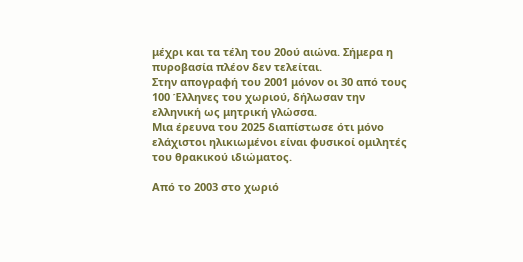μέχρι και τα τέλη του 20ού αιώνα. Σήμερα η πυροβασία πλέον δεν τελείται.
Στην απογραφή του 2001 μόνον οι 30 από τους 100 Έλληνες του χωριού, δήλωσαν την ελληνική ως μητρική γλώσσα.
Μια έρευνα του 2025 διαπίστωσε ότι μόνο ελάχιστοι ηλικιωμένοι είναι φυσικοί ομιλητές του θρακικού ιδιώματος.

Από το 2003 στο χωριό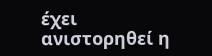έχει ανιστορηθεί η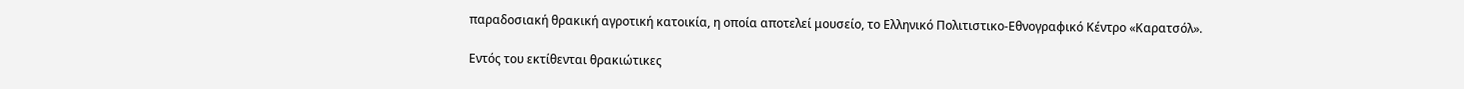παραδοσιακή θρακική αγροτική κατοικία, η οποία αποτελεί μουσείο, το Ελληνικό Πολιτιστικο-Εθνογραφικό Κέντρο «Καρατσόλ».

Εντός του εκτίθενται θρακιώτικες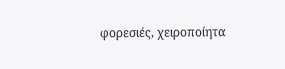φορεσιές, χειροποίητα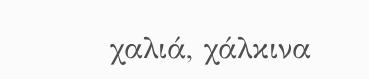χαλιά, χάλκινα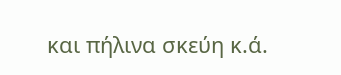και πήλινα σκεύη κ.ά.